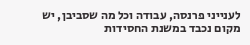לענייני פרנסה, עבודה וכל מה שסביבן, יש מקום נכבד במשנת החסידות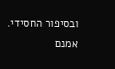ובסיפור החסידי. אמנם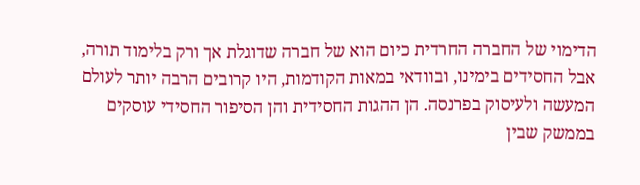הדימוי של החברה החרדית כיום הוא של חברה שדוגלת אך ורק בלימוד תורה, אבל החסידים בימינו, ובוודאי במאות הקודמות, היו קרובים הרבה יותר לעולם המעשה ולעיסוק בפרנסה. הן ההגות החסידית והן הסיפור החסידי עוסקים בממשק שבין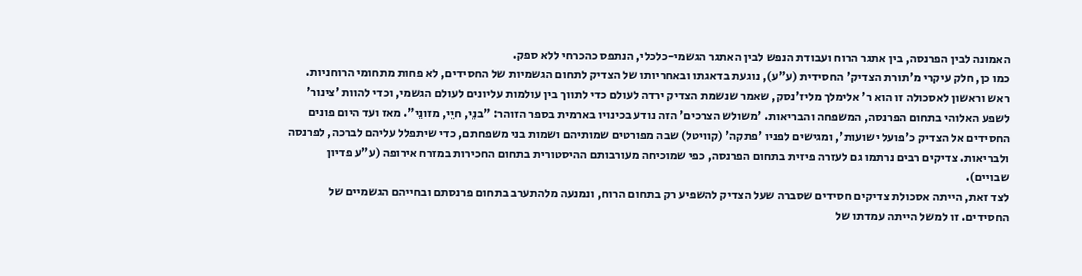האמונה לבין הפרנסה, בין אתגר הרוח ועבודת הנפש לבין האתגר הגשמי-כלכלי, הנתפס כהכרחי ללא ספק.
כמו כן, חלק עיקרי מ'תורת הצדיק' החסידית (ע"ע), נוגעת בדאגתו ובאחריותו של הצדיק לתחום הגשמיות של החסידים, לא פחות מתחומי הרוחניות.
ראש וראשון לאסכולה זו הוא ר' אלימלך מליז'נסק, שאמר שנשמת הצדיק ירדה לעולם כדי לתווך בין עולמות עליונים לעולם הגשמי, וכדי להוות 'צינור' לשפע האלוהי בתחום הפרנסה, המשפחה והבריאות. 'משולש הצרכים' הזה נודע בכינויו בארמית בספר הזוהר: "בנֵי, חיֵי, מזונֵי". מאז ועד היום פונים החסידים אל הצדיק כ'פועל ישועות', ומגישים לפניו 'פתקה' (קוויטל) שבה מפורטים שמותיהם ושמות בני משפחתם, כדי שיתפלל עליהם לברכה, לפרנסה ולבריאות. צדיקים רבים נרתמו גם לעזרה פיזית בתחום הפרנסה, כפי שמוכיחה מעורבותם ההיסטורית בתחום החכירות במזרח אירופה (ע"ע פדיון שבויים).
לצד זאת, הייתה אסכולת צדיקים חסידים שסברה שעל הצדיק להשפיע רק בתחום הרוח, ונמנעה מלהתערב בתחום פרנסתם ובחייהם הגשמיים של החסידים. זו למשל הייתה עמדתו של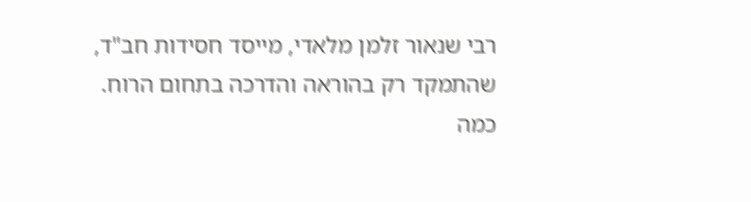רבי שנאור זלמן מלאדי, מייסד חסידות חב"ד, שהתמקד רק בהוראה והדרכה בתחום הרוח.
כמה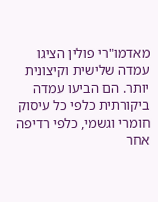מאדמו"רי פולין הציגו עמדה שלישית וקיצונית יותר. הם הביעו עמדה ביקורתית כלפי כל עיסוק חומרי וגשמי, כלפי רדיפה אחר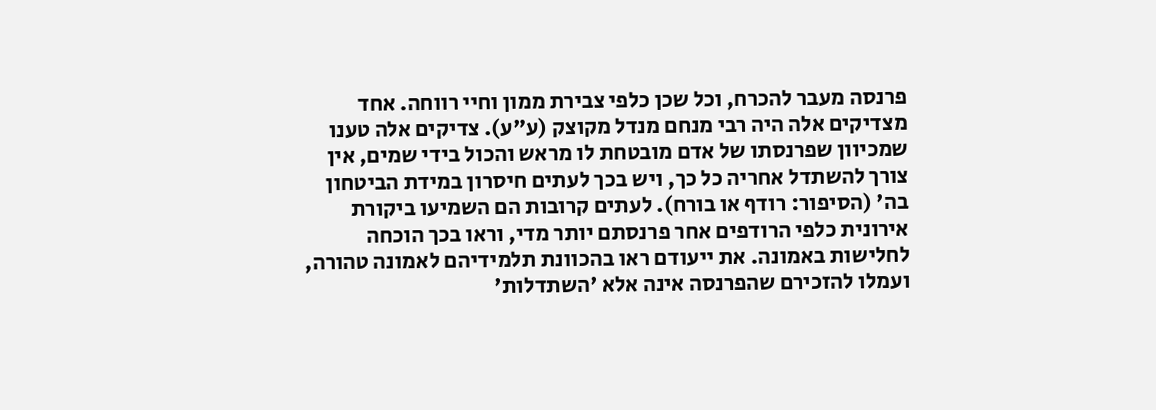פרנסה מעבר להכרח, וכל שכן כלפי צבירת ממון וחיי רווחה. אחד מצדיקים אלה היה רבי מנחם מנדל מקוצק (ע"ע). צדיקים אלה טענו שמכיוון שפרנסתו של אדם מובטחת לו מראש והכול בידי שמים, אין צורך להשתדל אחריה כל כך, ויש בכך לעתים חיסרון במידת הביטחון בה' (הסיפור: רודף או בורח). לעתים קרובות הם השמיעו ביקורת אירונית כלפי הרודפים אחר פרנסתם יותר מדי, וראו בכך הוכחה לחלישות באמונה. את ייעודם ראו בהכוונת תלמידיהם לאמונה טהורה, ועמלו להזכירם שהפרנסה אינה אלא 'השתדלות'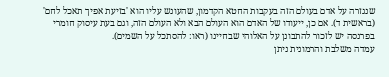שנגזרה על אדם בעולם הזה בעקבות החטא הקדמון, שהעונש עליו הוא 'בזיעת אפיך תאכל לחם' (בראשית ד). אם כן, ייעודו של האדם הוא העולם הבא ולא העולם הזה, וגם בעת עיסוק חומרי בפרנסה יש לזכור להתבונן על האלוהי שבחיינו (ראו: להסתכל על השמים).
עמדה משלבת והרמונית ניתן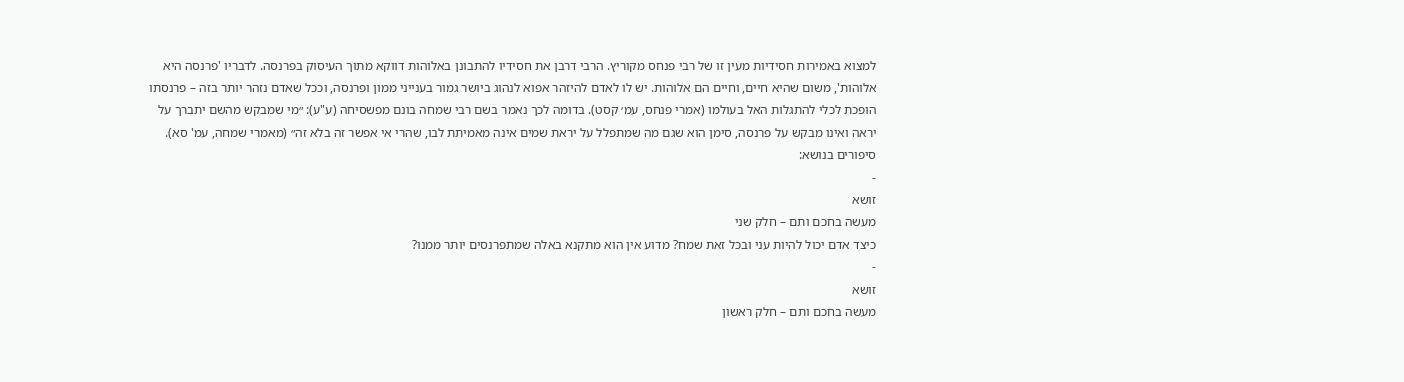למצוא באמירות חסידיות מעין זו של רבי פנחס מקוריץ. הרבי דרבן את חסידיו להתבונן באלוהות דווקא מתוך העיסוק בפרנסה. לדבריו 'פרנסה היא אלוהות', משום שהיא חיים, וחיים הם אלוהות. יש לו לאדם להיזהר אפוא לנהוג ביושר גמור בענייני ממון ופרנסה, וככל שאדם נזהר יותר בזה – פרנסתו הופכת לכלי להתגלות האל בעולמו (אמרי פנחס, עמ׳ קסט). בדומה לכך נאמר בשם רבי שמחה בונם מפשסיחה (ע"ע): ״מי שמבקש מהשם יתברך על יראה ואינו מבקש על פרנסה, סימן הוא שגם מה שמתפלל על יראת שמים אינה מאמיתת לבו, שהרי אי אפשר זה בלא זה״ (מאמרי שמחה, עמ' סא).
סיפורים בנושא:
-
זושא
מעשה בחכם ותם – חלק שני
כיצד אדם יכול להיות עני ובכל זאת שמח? מדוע אין הוא מתקנא באלה שמתפרנסים יותר ממנו?
-
זושא
מעשה בחכם ותם – חלק ראשון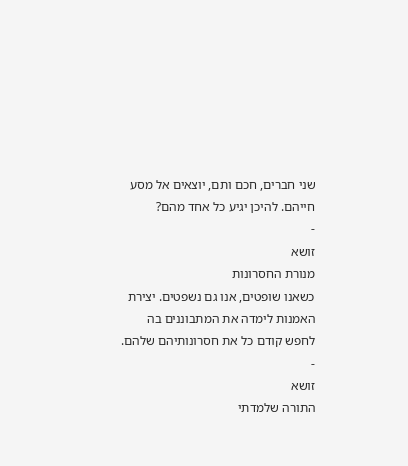שני חברים, חכם ותם, יוצאים אל מסע חייהם. להיכן יגיע כל אחד מהם?
-
זושא
מנורת החסרונות
כשאנו שופטים, אנו גם נשפטים. יצירת האמנות לימדה את המתבוננים בה לחפש קודם כל את חסרונותיהם שלהם.
-
זושא
התורה שלמדתי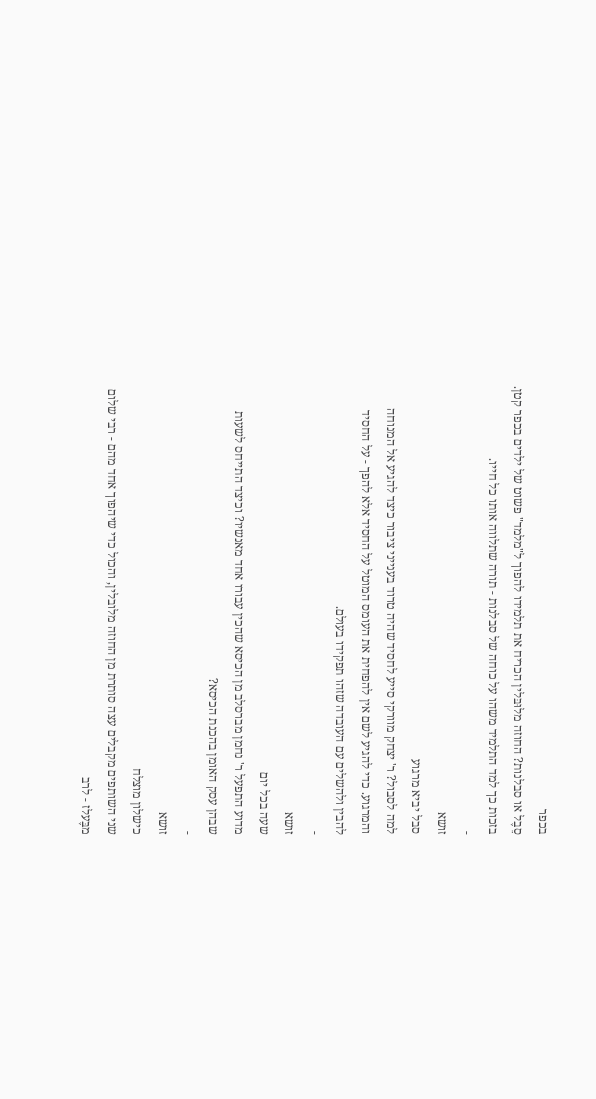בכפר
סֵבֶל או סבלנות? החוזה מלוּבּלין הכריח את תלמידו להפוך ל"מלמד" פשוט של ילדים בכפר קטן. בזכות כך למד התלמיד משהו על כוחה של סבלנות - תורה שתלווה אותו כל חייו.
-
זושא
סבל יביא מרגוע
למה לסבול? ר' יצחק מוורקי סייע לחסיד שהיה טרוד בענייני ציבור כיצד להגיע אל המנוחה והמרגוע. כדי להגיע לשם אין להפחית את העומס המוטל על החסיד אלא להפך - על החסיד להבין ולהשלים עם העובדה שזהו תפקידו בעולם.
-
זושא
שעה בכל יום
מדוע התפעל ר' נחמן מברסלב מן הכיסא שהכין עבורו אחד מאנשיו? וכיצד התייחס לשעות שבהן עסק האומן בהכנת הכיסא?
-
זושא
כישלון מוצלח
שני השותפים מקבלים עצה סותרת מן החוזה מלובלין, והכול כדי שיהפוך אחד מהם - רבי שלום מבֶּעלז - לרב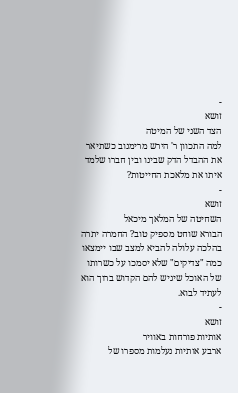-
זושא
הצד השני של המיטה
למה התכוון ר' הירש מרימנוב כשתיאר את ההבדל הדק שבינו ובין חברו שלמד איתו את מלאכת החייטות?
-
זושא
השחיטה של המלאך מיכאל
הבורא שוחט מספיק טוב? החמרה יתרה בהלכה עלולה להביא למצב שבו יימצאו כמה "צדיקים" שלא יסמכו על כשרותו של האוכל שיגיש להם הקדוש ברוך הוא לעתיד לבוא.
-
זושא
אותיות פורחות באוויר
ארבע אותיות נעלמות מספרו של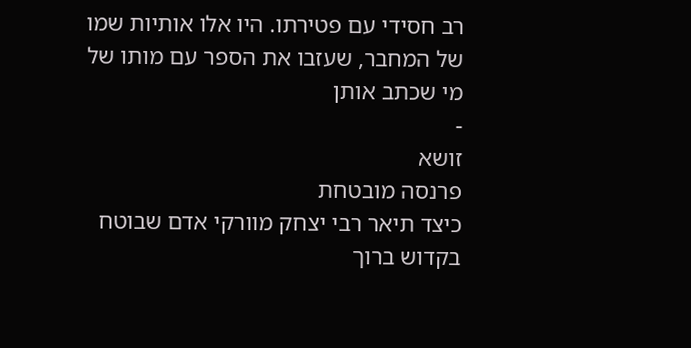רב חסידי עם פטירתו. היו אלו אותיות שמו של המחבר, שעזבו את הספר עם מותו של מי שכתב אותן
-
זושא
פרנסה מובטחת
כיצד תיאר רבי יצחק מוורקי אדם שבוטח בקדוש ברוך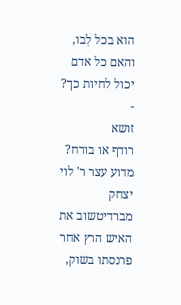הוא בכל לִבו, והאם כל אדם יכול לחיות כך?
-
זושא
רודף או בורח?
מדוע עצר ר' לוי יצחק מברדיטשוב את האיש הרץ אחר פרנסתו בשוק,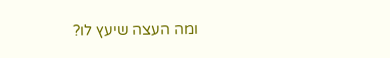ומה העצה שיעץ לו?